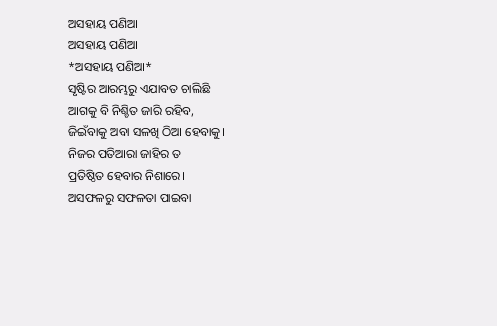ଅସହାୟ ପଣିଆ
ଅସହାୟ ପଣିଆ
*ଅସହାୟ ପଣିଆ*
ସୃଷ୍ଟିର ଆରମ୍ଭରୁ ଏଯାବତ ଚାଲିଛି
ଆଗକୁ ବି ନିଶ୍ଚିତ ଜାରି ରହିବ,
ଜିଇଁବାକୁ ଅବା ସଳଖି ଠିଆ ହେବାକୁ।
ନିଜର ପତିଆରା ଜାହିର ତ
ପ୍ରତିଷ୍ଠିତ ହେବାର ନିଶାରେ।
ଅସଫଳରୁ ସଫଳତା ପାଇବା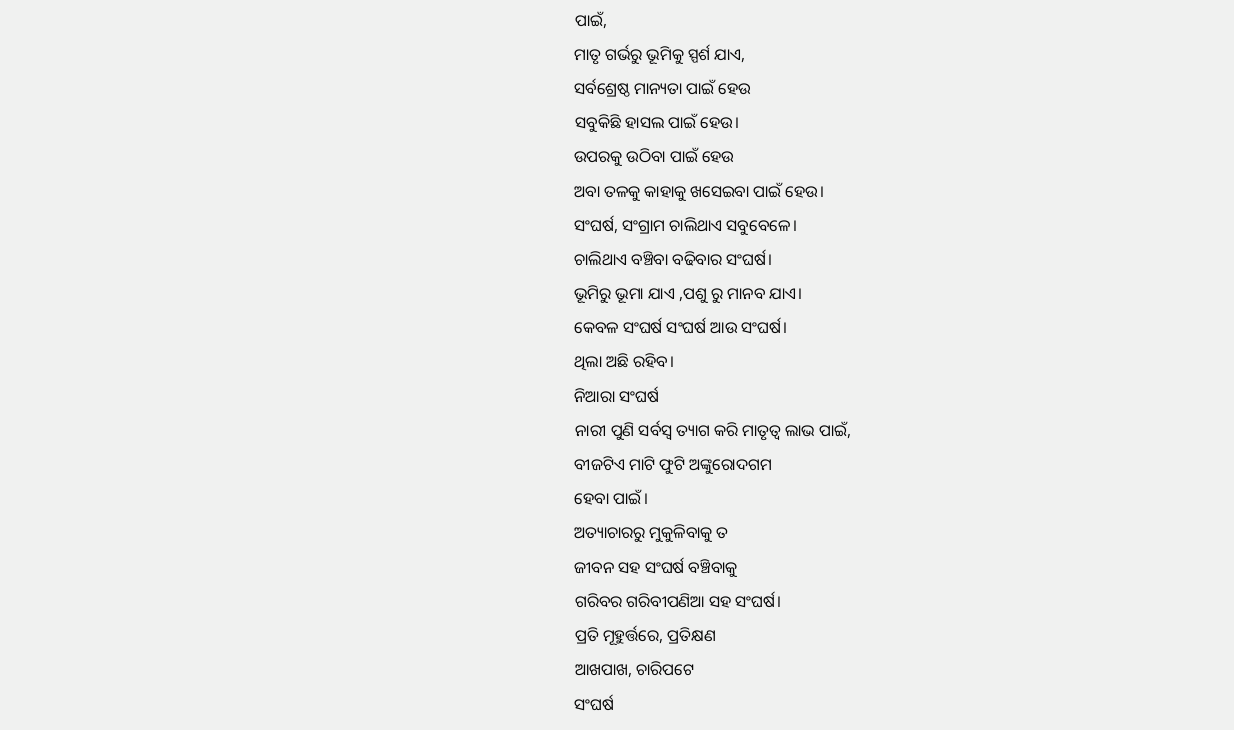ପାଇଁ,
ମାତୃ ଗର୍ଭରୁ ଭୂମିକୁ ସ୍ପର୍ଶ ଯାଏ,
ସର୍ବଶ୍ରେଷ୍ଠ ମାନ୍ୟତା ପାଇଁ ହେଉ
ସବୁକିଛି ହାସଲ ପାଇଁ ହେଉ।
ଉପରକୁ ଉଠିବା ପାଇଁ ହେଉ
ଅବା ତଳକୁ କାହାକୁ ଖସେଇବା ପାଇଁ ହେଉ।
ସଂଘର୍ଷ, ସଂଗ୍ରାମ ଚାଲିଥାଏ ସବୁବେଳେ।
ଚାଲିଥାଏ ବଞ୍ଚିବା ବଢିବାର ସଂଘର୍ଷ।
ଭୂମିରୁ ଭୂମା ଯାଏ ,ପଶୁ ରୁ ମାନବ ଯାଏ।
କେବଳ ସଂଘର୍ଷ ସଂଘର୍ଷ ଆଉ ସଂଘର୍ଷ।
ଥିଲା ଅଛି ରହିବ।
ନିଆରା ସଂଘର୍ଷ
ନାରୀ ପୁଣି ସର୍ବସ୍ବ ତ୍ୟାଗ କରି ମାତୃତ୍ଵ ଲାଭ ପାଇଁ,
ବୀଜଟିଏ ମାଟି ଫୁଟି ଅଙ୍କୁରୋଦଗମ
ହେବା ପାଇଁ।
ଅତ୍ୟାଚାରରୁ ମୁକୁଳିବାକୁ ତ
ଜୀବନ ସହ ସଂଘର୍ଷ ବଞ୍ଚିବାକୁ
ଗରିବର ଗରିବୀପଣିଆ ସହ ସଂଘର୍ଷ।
ପ୍ରତି ମୂହୁର୍ତ୍ତରେ, ପ୍ରତିକ୍ଷଣ
ଆଖପାଖ, ଚାରିପଟେ
ସଂଘର୍ଷ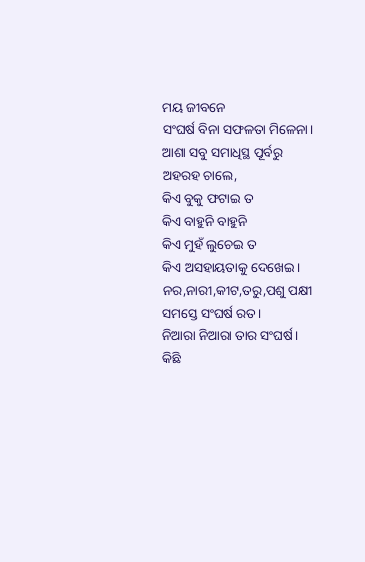ମୟ ଜୀବନେ
ସଂଘର୍ଷ ବିନା ସଫଳତା ମିଳେନା।
ଆଶା ସବୁ ସମାଧିସ୍ଥ ପୂର୍ବରୁ
ଅହରହ ଚାଲେ,
କିଏ ବୁକୁ ଫଟାଇ ତ
କିଏ ବାହୁନି ବାହୁନି
କିଏ ମୁହଁ ଲୁଚେଇ ତ
କିଏ ଅସହାୟତାକୁ ଦେଖେଇ।
ନର,ନାରୀ,କୀଟ,ତରୁ,ପଶୁ ପକ୍ଷୀ
ସମସ୍ତେ ସଂଘର୍ଷ ରତ।
ନିଆରା ନିଆରା ତାର ସଂଘର୍ଷ।
କିଛି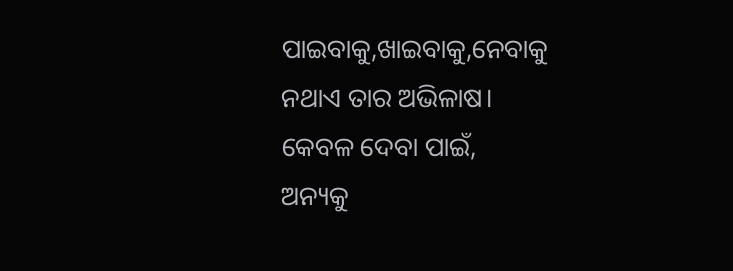ପାଇବାକୁ,ଖାଇବାକୁ,ନେବାକୁ
ନଥାଏ ତାର ଅଭିଳାଷ।
କେବଳ ଦେବା ପାଇଁ,
ଅନ୍ୟକୁ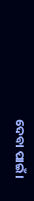ଦେବା ପାଇଁ।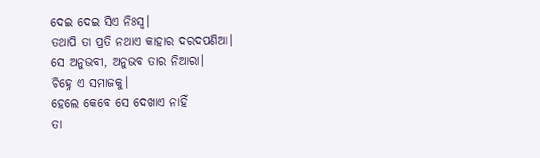ଦେଇ ଦେଇ ସିଏ ନିଃସ୍ଵ।
ତଥାପି ତା ପ୍ରତି ନଥାଏ କାହାର ଦରଦପଣିଆ।
ସେ ଅନୁଭବୀ, ଅନୁଭବ ତାର ନିଆରା।
ଚିହ୍ନେ ଏ ସମାଜକୁ।
ହେଲେ କେବେ ସେ ଦେଖାଏ ନାହିଁ
ତା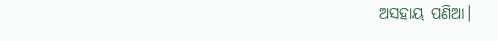ଅସହାୟ ପଣିଆ।